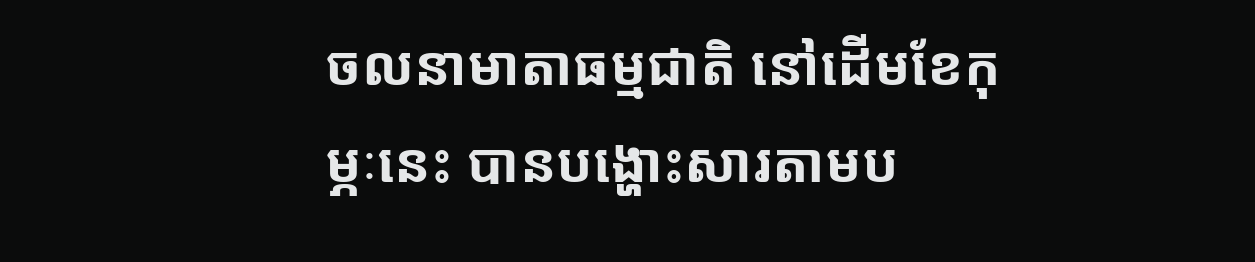ចលនាមាតាធម្មជាតិ នៅដើមខែកុម្ភៈនេះ បានបង្ហោះសារតាមប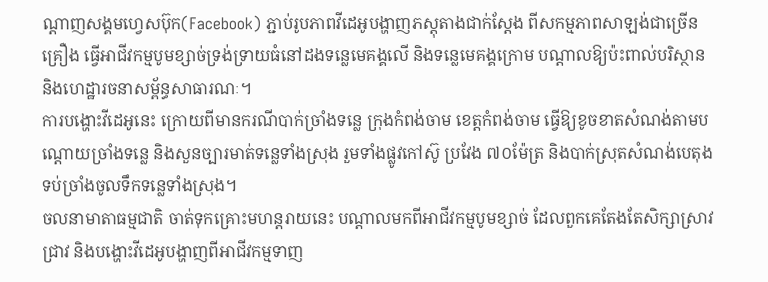ណ្តាញសង្គមហ្វេសប៊ុក(Facebook) ភ្ជាប់រូបភាពវីដេអូបង្ហាញភស្តុតាងជាក់ស្តែង ពីសកម្មភាពសាឡង់ជាច្រើនគ្រឿង ធ្វើអាជីវកម្មបូមខ្សាច់ទ្រង់ទ្រាយធំនៅដងទន្លេមេគង្គលើ និងទន្លេមេគង្គក្រោម បណ្តាលឱ្យប៉ះពាល់បរិស្ថាន និងហេដ្ឋារចនាសម្ព័ន្ធសាធារណៈ។
ការបង្ហោះវីដេអូនេះ ក្រោយពីមានករណីបាក់ច្រាំងទន្លេ ក្រុងកំពង់ចាម ខេត្តកំពង់ចាម ធ្វើឱ្យខូចខាតសំណង់តាមបណ្ដោយច្រាំងទន្លេ និងសួនច្បារមាត់ទន្លេទាំងស្រុង រួមទាំងផ្លូវកៅស៊ូ ប្រវែង ៧០ម៉ែត្រ និងបាក់ស្រុតសំណង់បេតុងទប់ច្រាំងចូលទឹកទន្លេទាំងស្រុង។
ចលនាមាតាធម្មជាតិ ចាត់ទុកគ្រោះមហន្តរាយនេះ បណ្តាលមកពីអាជីវកម្មបូមខ្សាច់ ដែលពួកគេតែងតែសិក្សាស្រាវជ្រាវ និងបង្ហោះវីដេអូបង្ហាញពីអាជីវកម្មទាញ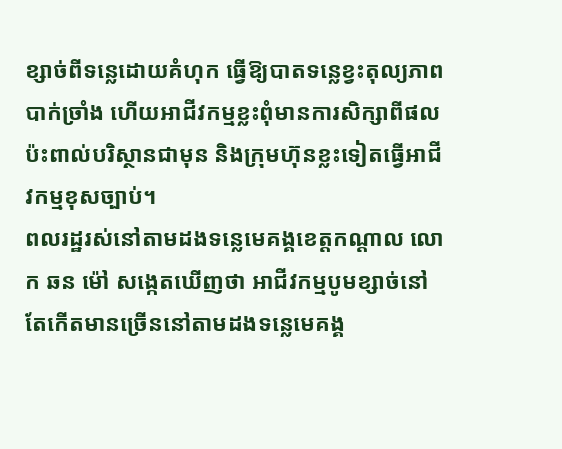ខ្សាច់ពីទន្លេដោយគំហុក ធ្វើឱ្យបាតទន្លេខ្វះតុល្យភាព បាក់ច្រាំង ហើយអាជីវកម្មខ្លះពុំមានការសិក្សាពីផលប៉ះពាល់បរិស្ថានជាមុន និងក្រុមហ៊ុនខ្លះទៀតធ្វើអាជីវកម្មខុសច្បាប់។
ពលរដ្ឋរស់នៅតាមដងទន្លេមេគង្គខេត្តកណ្តាល លោក ឆន ម៉ៅ សង្កេតឃើញថា អាជីវកម្មបូមខ្សាច់នៅតែកើតមានច្រើននៅតាមដងទន្លេមេគង្គ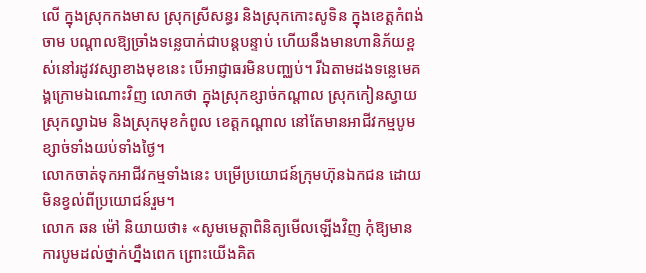លើ ក្នុងស្រុកកងមាស ស្រុកស្រីសន្ធរ និងស្រុកកោះសូទិន ក្នុងខេត្តកំពង់ចាម បណ្តាលឱ្យច្រាំងទន្លេបាក់ជាបន្តបន្ទាប់ ហើយនឹងមានហានិភ័យខ្ពស់នៅរដូវវស្សាខាងមុខនេះ បើអាជ្ញាធរមិនបញ្ឈប់។ រីឯតាមដងទន្លេមេគង្គក្រោមឯណោះវិញ លោកថា ក្នុងស្រុកខ្សាច់កណ្តាល ស្រុកកៀនស្វាយ ស្រុកល្វាឯម និងស្រុកមុខកំពូល ខេត្តកណ្តាល នៅតែមានអាជីវកម្មបូមខ្សាច់ទាំងយប់ទាំងថ្ងៃ។
លោកចាត់ទុកអាជីវកម្មទាំងនេះ បម្រើប្រយោជន៍ក្រុមហ៊ុនឯកជន ដោយមិនខ្វល់ពីប្រយោជន៍រួម។
លោក ឆន ម៉ៅ និយាយថា៖ «សូមមេត្តាពិនិត្យមើលឡើងវិញ កុំឱ្យមានការបូមដល់ថ្នាក់ហ្នឹងពេក ព្រោះយើងគិត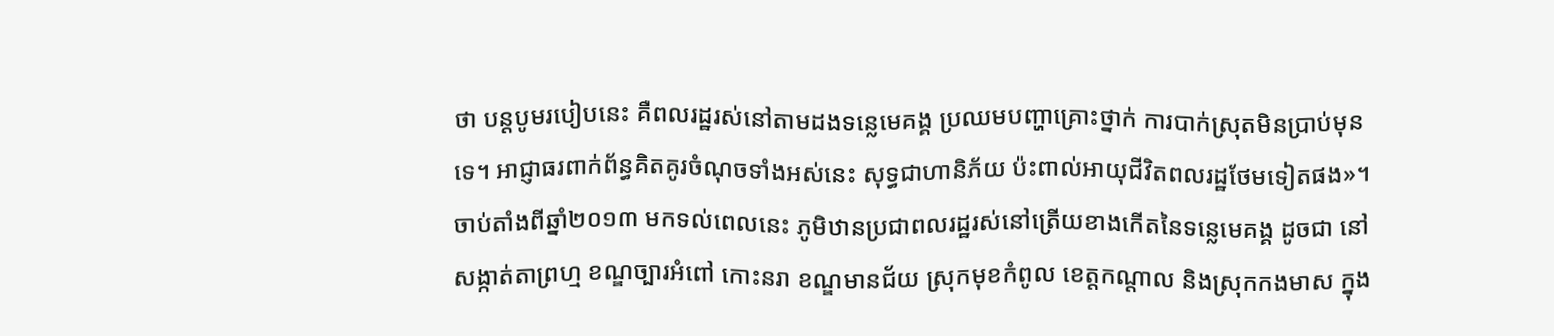ថា បន្តបូមរបៀបនេះ គឺពលរដ្ឋរស់នៅតាមដងទន្លេមេគង្គ ប្រឈមបញ្ហាគ្រោះថ្នាក់ ការបាក់ស្រុតមិនប្រាប់មុនទេ។ អាជ្ញាធរពាក់ព័ន្ធគិតគូរចំណុចទាំងអស់នេះ សុទ្ធជាហានិភ័យ ប៉ះពាល់អាយុជីវិតពលរដ្ឋថែមទៀតផង»។
ចាប់តាំងពីឆ្នាំ២០១៣ មកទល់ពេលនេះ ភូមិឋានប្រជាពលរដ្ឋរស់នៅត្រើយខាងកើតនៃទន្លេមេគង្គ ដូចជា នៅសង្កាត់តាព្រហ្ម ខណ្ឌច្បារអំពៅ កោះនរា ខណ្ឌមានជ័យ ស្រុកមុខកំពូល ខេត្តកណ្តាល និងស្រុកកងមាស ក្នុង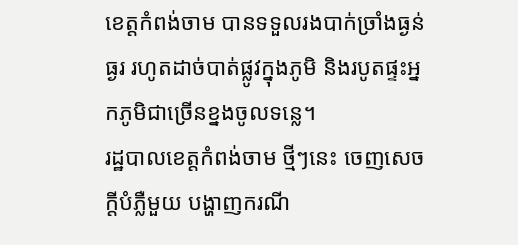ខេត្តកំពង់ចាម បានទទួលរងបាក់ច្រាំងធ្ងន់ធ្ងរ រហូតដាច់បាត់ផ្លូវក្នុងភូមិ និងរបូតផ្ទះអ្នកភូមិជាច្រើនខ្នងចូលទន្លេ។
រដ្ឋបាលខេត្តកំពង់ចាម ថ្មីៗនេះ ចេញសេចក្ដីបំភ្លឺមួយ បង្ហាញករណី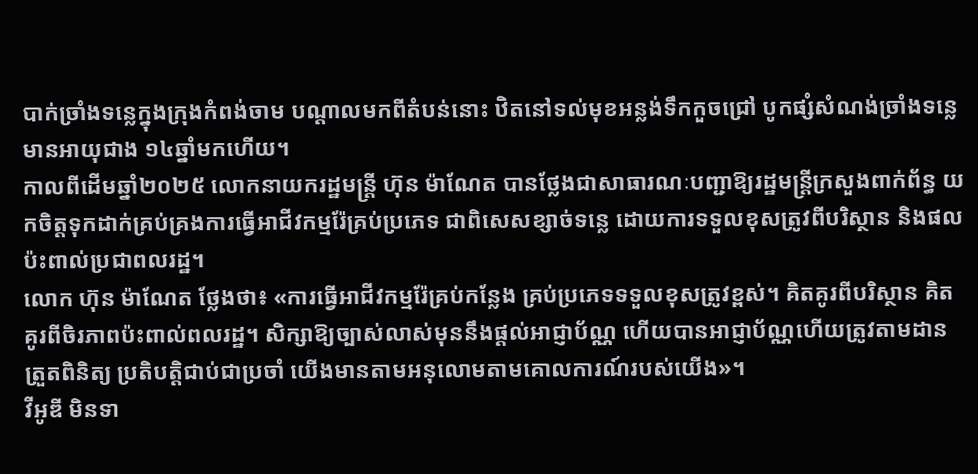បាក់ច្រាំងទន្លេក្នុងក្រុងកំពង់ចាម បណ្តាលមកពីតំបន់នោះ ឋិតនៅទល់មុខអន្លង់ទឹកកួចជ្រៅ បូកផ្សំសំណង់ច្រាំងទន្លេមានអាយុជាង ១៤ឆ្នាំមកហើយ។
កាលពីដើមឆ្នាំ២០២៥ លោកនាយករដ្ឋមន្ត្រី ហ៊ុន ម៉ាណែត បានថ្លែងជាសាធារណៈបញ្ជាឱ្យរដ្ឋមន្ត្រីក្រសួងពាក់ព័ន្ធ យកចិត្តទុកដាក់គ្រប់គ្រងការធ្វើអាជីវកម្មរ៉ែគ្រប់ប្រភេទ ជាពិសេសខ្សាច់ទន្លេ ដោយការទទួលខុសត្រូវពីបរិស្ថាន និងផលប៉ះពាល់ប្រជាពលរដ្ឋ។
លោក ហ៊ុន ម៉ាណែត ថ្លែងថា៖ «ការធ្វើអាជីវកម្មរ៉ែគ្រប់កន្លែង គ្រប់ប្រភេទទទួលខុសត្រូវខ្ពស់។ គិតគូរពីបរិស្ថាន គិតគូរពីចិរភាពប៉ះពាល់ពលរដ្ឋ។ សិក្សាឱ្យច្បាស់លាស់មុននឹងផ្ដល់អាជ្ញាប័ណ្ណ ហើយបានអាជ្ញាប័ណ្ណហើយត្រូវតាមដាន ត្រួតពិនិត្យ ប្រតិបត្តិជាប់ជាប្រចាំ យើងមានតាមអនុលោមតាមគោលការណ៍របស់យើង»។
វីអូឌី មិនទា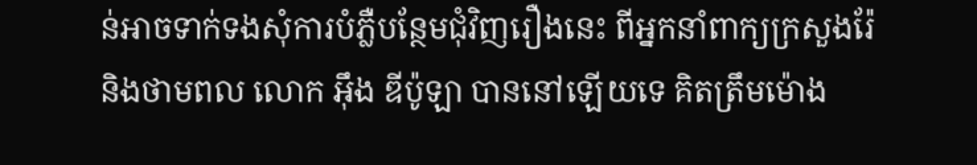ន់អាចទាក់ទងសុំការបំភ្លឺបន្ថែមជុំវិញរឿងនេះ ពីអ្នកនាំពាក្យក្រសួងរ៉ែ និងថាមពល លោក អ៊ឹង ឌីប៉ូឡា បាននៅឡើយទេ គិតត្រឹមម៉ោង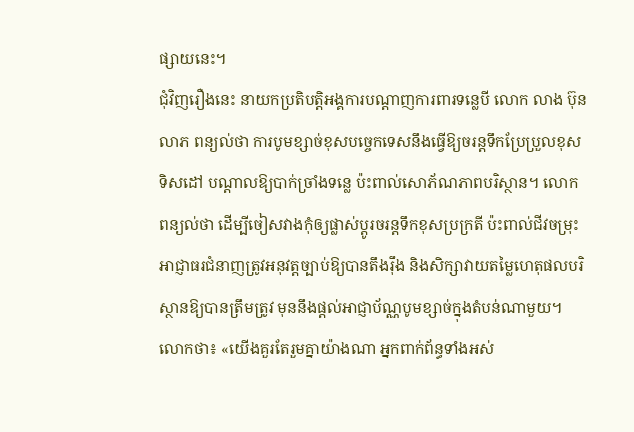ផ្សាយនេះ។
ជុំវិញរឿងនេះ នាយកប្រតិបត្តិអង្គការបណ្ដាញការពារទន្លេបី លោក លាង ប៊ុនលាភ ពន្យល់ថា ការបូមខ្សាច់ខុសបច្ចេកទេសនឹងធ្វើឱ្យចរន្តទឹកប្រែប្រួលខុសទិសដៅ បណ្ដាលឱ្យបាក់ច្រាំងទន្លេ ប៉ះពាល់សោភ័ណភាពបរិស្ថាន។ លោកពន្យល់ថា ដើម្បីចៀសវាងកុំឲ្យផ្លាស់ប្ដូរចរន្តទឹកខុសប្រក្រតី ប៉ះពាល់ជីវចម្រុះ អាជ្ញាធរជំនាញត្រូវអនុវត្តច្បាប់ឱ្យបានតឹងរ៉ឹង និងសិក្សាវាយតម្លៃហេតុផលបរិស្ថានឱ្យបានត្រឹមត្រូវ មុននឹងផ្ដល់អាជ្ញាប័ណ្ណបូមខ្សាច់ក្នុងតំបន់ណាមួយ។
លោកថា៖ «យើងគួរតែរួមគ្នាយ៉ាងណា អ្នកពាក់ព័ន្ធទាំងអស់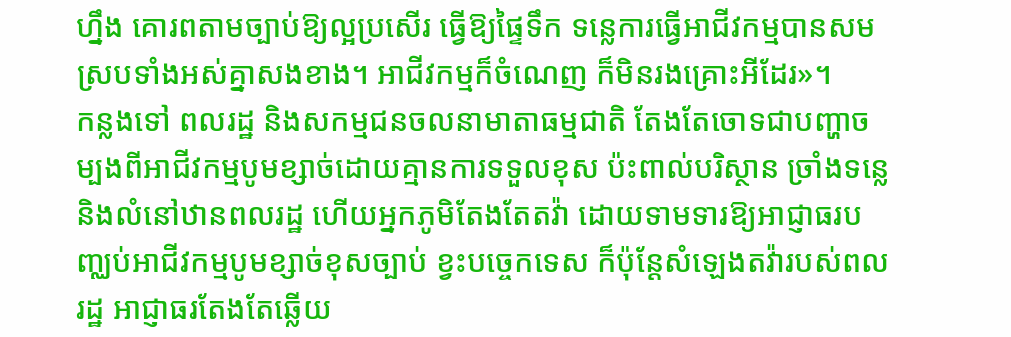ហ្នឹង គោរពតាមច្បាប់ឱ្យល្អប្រសើរ ធ្វើឱ្យផ្ទៃទឹក ទន្លេការធ្វើអាជីវកម្មបានសមស្របទាំងអស់គ្នាសងខាង។ អាជីវកម្មក៏ចំណេញ ក៏មិនរងគ្រោះអីដែរ»។
កន្លងទៅ ពលរដ្ឋ និងសកម្មជនចលនាមាតាធម្មជាតិ តែងតែចោទជាបញ្ហាចម្បងពីអាជីវកម្មបូមខ្សាច់ដោយគ្មានការទទួលខុស ប៉ះពាល់បរិស្ថាន ច្រាំងទន្លេ និងលំនៅឋានពលរដ្ឋ ហើយអ្នកភូមិតែងតែតវ៉ា ដោយទាមទារឱ្យអាជ្ញាធរបញ្ឈប់អាជីវកម្មបូមខ្សាច់ខុសច្បាប់ ខ្វះបច្ចេកទេស ក៏ប៉ុន្តែសំឡេងតវ៉ារបស់ពលរដ្ឋ អាជ្ញាធរតែងតែឆ្លើយ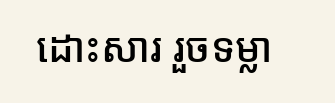ដោះសារ រួចទម្លា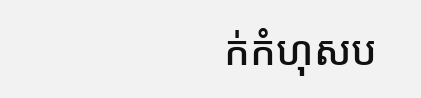ក់កំហុសប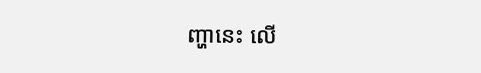ញ្ហានេះ លើ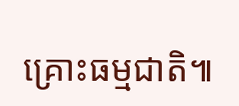គ្រោះធម្មជាតិ៕